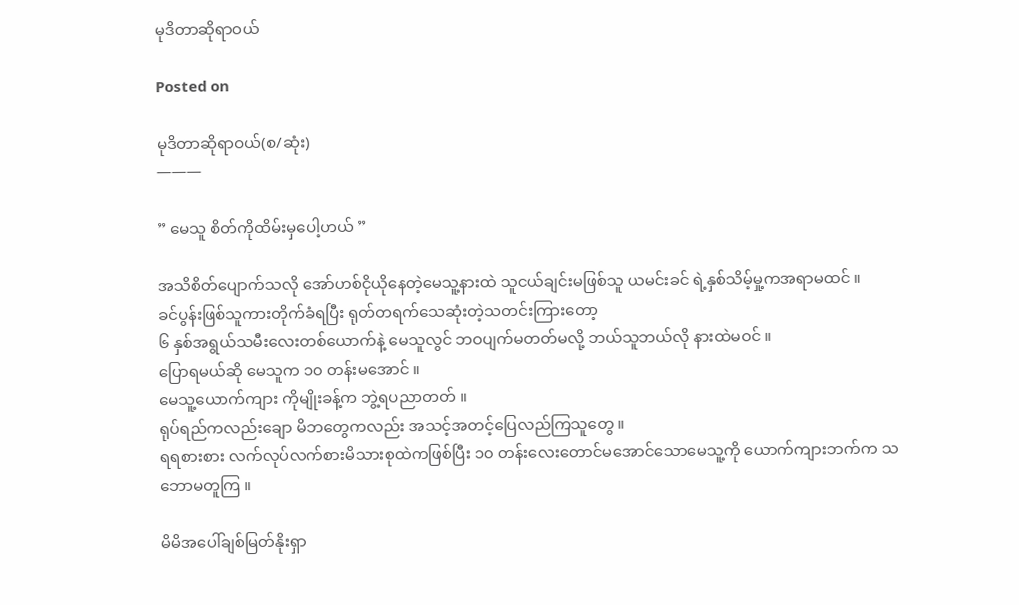မုဒိတာဆိုရာဝယ်

Posted on

မုဒိတာဆိုရာဝယ်(စ/ဆုံး)
———

” မေသူ စိတ်ကိုထိမ်းမှပေါ့ဟယ် ”

အသိစိတ်ပျောက်သလို အော်ဟစ်ငိုယိုနေတဲ့မေသူ့နားထဲ သူငယ်ချင်းမဖြစ်သူ ယမင်းခင် ရဲ့နှစ်သိမ့်မှု့ကအရာမထင် ။
ခင်ပွန်းဖြစ်သူကားတိုက်ခံရပြီး ရုတ်တရက်သေဆုံးတဲ့သတင်းကြားတော့
၆ နှစ်အရွယ်သမီးလေးတစ်ယောက်နဲ့ မေသူလွင် ဘဝပျက်မတတ်မလို့ ဘယ်သူဘယ်လို နားထဲမဝင် ။
ပြောရမယ်ဆို မေသူက ၁၀ တန်းမအောင် ။
မေသူ့ယောက်ကျား ကိုမျိုးခန့်က ဘွဲ့ရပညာတတ် ။
ရုပ်ရည်ကလည်းချော မိဘတွေကလည်း အသင့်အတင့်ပြေလည်ကြသူတွေ ။
ရရစားစား လက်လုပ်လက်စားမိသားစုထဲကဖြစ်ပြီး ၁၀ တန်းလေးတောင်မအောင်သောမေသူ့ကို ယောက်ကျားဘက်က သဘောမတူကြ ။

မိမိအပေါ်ချစ်မြတ်နိုးရှာ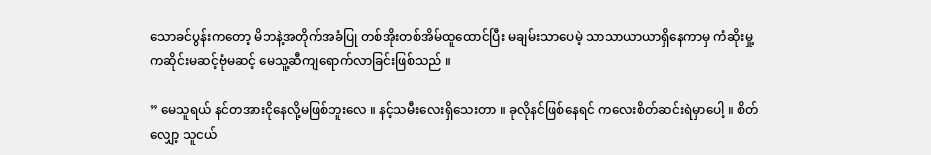သောခင်ပွန်းကတော့ မိဘနဲ့အတိုက်အခံပြု တစ်အိုးတစ်အိမ်ထူထောင်ပြီး မချမ်းသာပေမဲ့ သာသာယာယာရှိနေကာမှ ကံဆိုးမှု့ကဆိုင်းမဆင့်ဗုံမဆင့် မေသူ့ဆီကျရောက်လာခြင်းဖြစ်သည် ။

” မေသူရယ် နင်တအားငိုနေလို့မဖြစ်ဘူးလေ ။ နင့်သမီးလေးရှိသေးတာ ။ ခုလိုနင်ဖြစ်နေရင် ကလေးစိတ်ဆင်းရဲမှာပေါ့ ။ စိတ်လျှော့ သူငယ်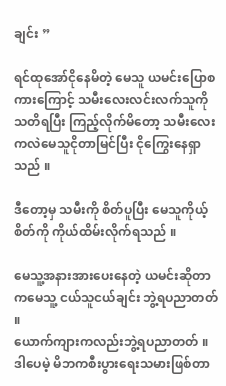ချင်း ”

ရင်ထုအော်ငိုနေမိတဲ့ မေသူ ယမင်းပြောစကားကြောင့် သမီးလေးလင်းလက်သူကို သတိရပြီး ကြည့်လိုက်မိတော့ သမီးလေးကလဲမေသူငိုတာမြင်ပြီး ငိုကြွေးနေရှာသည် ။

ဒီတော့မှ သမီးကို စိတ်ပူပြီး မေသူကိုယ့်စိတ်ကို ကိုယ်ထိမ်းလိုက်ရသည် ။

မေသူ့အနားအားပေးနေတဲ့ ယမင်းဆိုတာကမေသူ့ ငယ်သူငယ်ချင်း ဘွဲ့ရပညာတတ် ။
ယောက်ကျားကလည်းဘွဲ့ရပညာတတ် ။
ဒါပေမဲ့ မိဘကစီးပွားရေးသမားဖြစ်တာ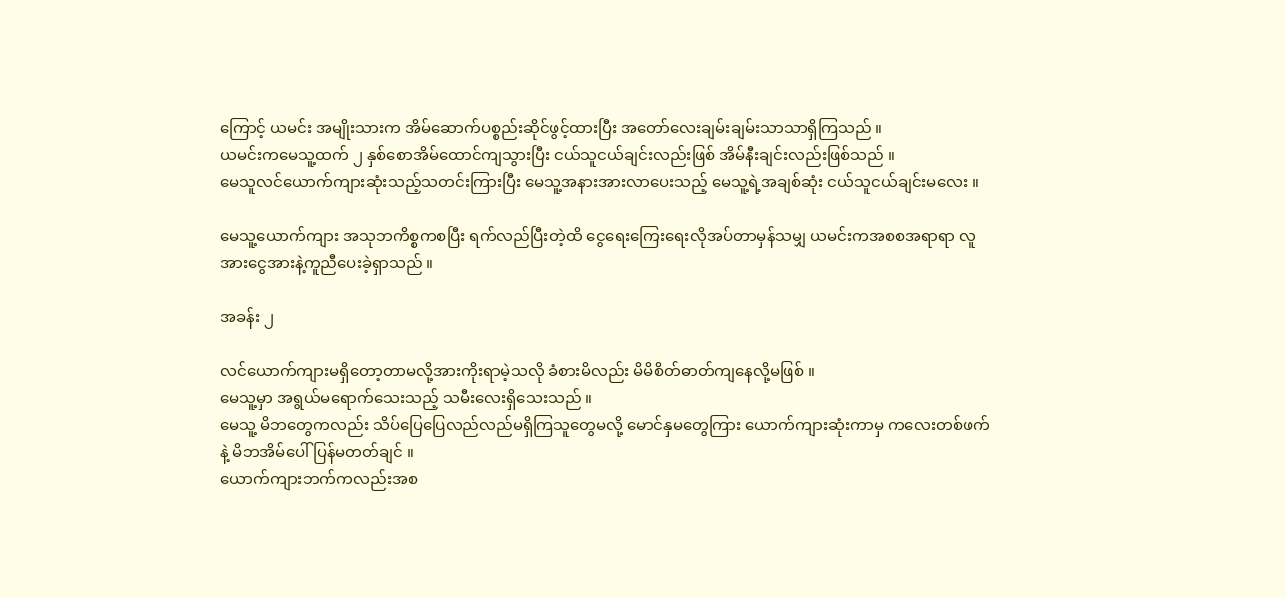ကြောင့် ယမင်း အမျိုးသားက အိမ်ဆောက်ပစ္စည်းဆိုင်ဖွင့်ထားပြီး အတော်လေးချမ်းချမ်းသာသာရှိကြသည် ။
ယမင်းကမေသူ့ထက် ၂ နှစ်စောအိမ်ထောင်ကျသွားပြီး ငယ်သူငယ်ချင်းလည်းဖြစ် အိမ်နီးချင်းလည်းဖြစ်သည် ။
မေသူလင်ယောက်ကျားဆုံးသည့်သတင်းကြားပြီး မေသူ့အနားအားလာပေးသည့် မေသူ့ရဲ့အချစ်ဆုံး ငယ်သူငယ်ချင်းမလေး ။

မေသူ့ယောက်ကျား အသုဘကိစ္စကစပြီး ရက်လည်ပြီးတဲ့ထိ ငွေရေးကြေးရေးလိုအပ်တာမှန်သမျှ ယမင်းကအစစအရာရာ လူအားငွေအားနဲ့ကူညီပေးခဲ့ရှာသည် ။

အခန်း ၂

လင်ယောက်ကျားမရှိတော့တာမလို့အားကိုးရာမဲ့သလို ခံစားမိလည်း မိမိစိတ်ဓာတ်ကျနေလို့မဖြစ် ။
မေသူ့မှာ အရွယ်မရောက်သေးသည့် သမီးလေးရှိသေးသည် ။
မေသူ့ မိဘတွေကလည်း သိပ်ပြေပြေလည်လည်မရှိကြသူတွေမလို့ မောင်နှမတွေကြား ယောက်ကျားဆုံးကာမှ ကလေးတစ်ဖက်နဲ့ မိဘအိမ်ပေါ်ပြန်မတတ်ချင် ။
ယောက်ကျားဘက်ကလည်းအစ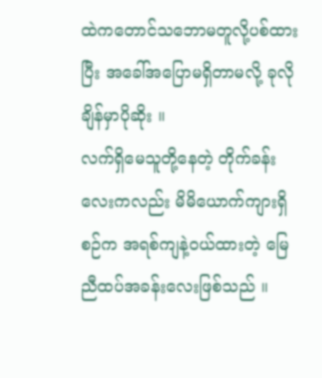ထဲကတောင်သဘောမတူလို့ပစ်ထားပြီး အခေါ်အပြောမရှိတာမလို့ ခုလိုချိန်မှာပိုဆိုး ။
လက်ရှိမေသူတို့နေတဲ့ တိုက်ခန်းလေးကလည်း မိမိယောက်ကျားရှိစဉ်က အရစ်ကျနဲ့ဝယ်ထားတဲ့ မြေညီထပ်အခန်းလေးဖြစ်သည် ။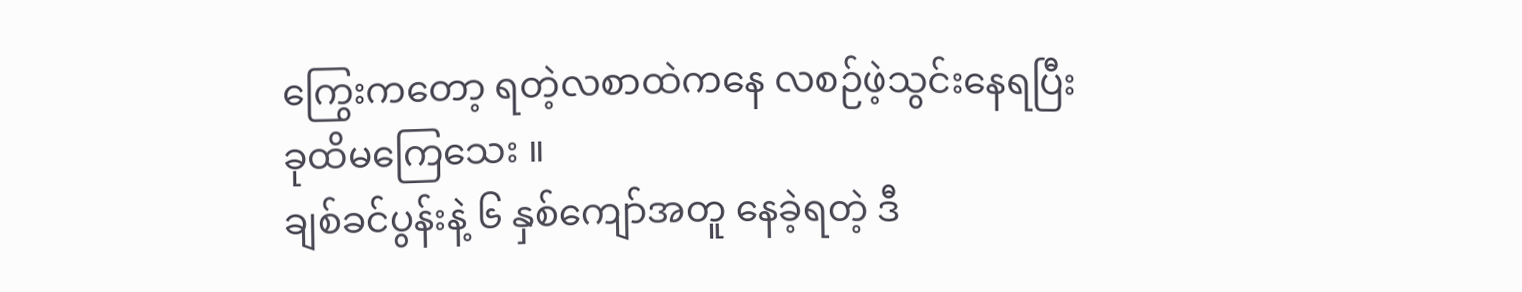ကြွေးကတော့ ရတဲ့လစာထဲကနေ လစဉ်ဖဲ့သွင်းနေရပြီး ခုထိမကြေသေး ။
ချစ်ခင်ပွန်းနဲ့ ၆ နှစ်ကျော်အတူ နေခဲ့ရတဲ့ ဒီ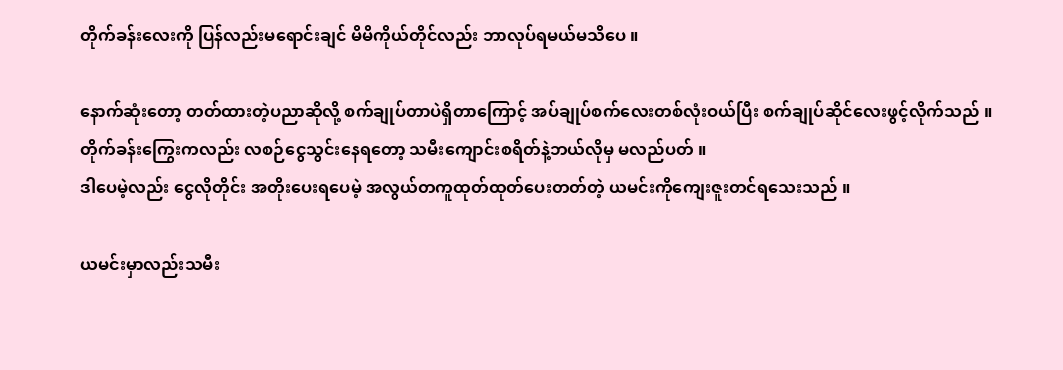တိုက်ခန်းလေးကို ပြန်လည်းမရောင်းချင် မိမိကိုယ်တိုင်လည်း ဘာလုပ်ရမယ်မသိပေ ။

နောက်ဆုံးတော့ တတ်ထားတဲ့ပညာဆိုလို့ စက်ချုပ်တာပဲရှိတာကြောင့် အပ်ချုပ်စက်လေးတစ်လုံးဝယ်ပြီး စက်ချုပ်ဆိုင်လေးဖွင့်လိုက်သည် ။
တိုက်ခန်းကြွေးကလည်း လစဉ်ငွေသွင်းနေရတော့ သမီးကျောင်းစရိတ်နဲ့ဘယ်လိုမှ မလည်ပတ် ။
ဒါပေမဲ့လည်း ငွေလိုတိုင်း အတိုးပေးရပေမဲ့ အလွယ်တကူထုတ်ထုတ်ပေးတတ်တဲ့ ယမင်းကိုကျေးဇူးတင်ရသေးသည် ။

ယမင်းမှာလည်းသမီး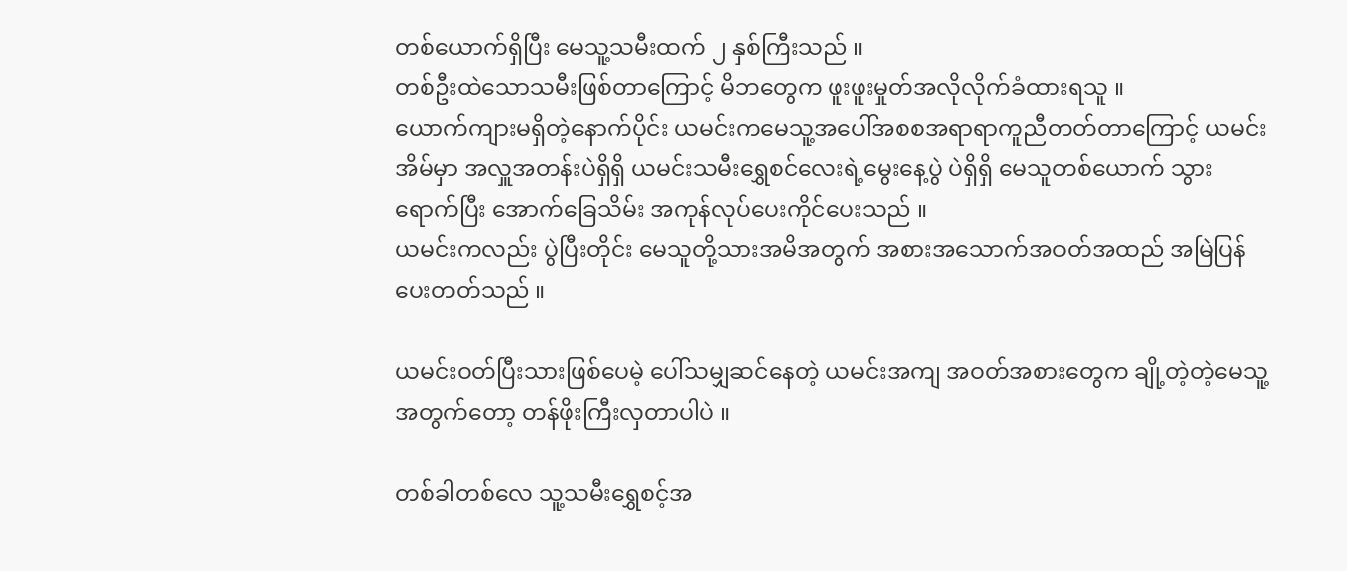တစ်ယောက်ရှိပြီး မေသူ့သမီးထက် ၂ နှစ်ကြီးသည် ။
တစ်ဦးထဲသောသမီးဖြစ်တာကြောင့် မိဘတွေက ဖူးဖူးမှုတ်အလိုလိုက်ခံထားရသူ ။
ယောက်ကျားမရှိတဲ့နောက်ပိုင်း ယမင်းကမေသူ့အပေါ်အစစအရာရာကူညီတတ်တာကြောင့် ယမင်းအိမ်မှာ အလှူအတန်းပဲရှိရှိ ယမင်းသမီးရွှေစင်လေးရဲ့မွေးနေ့ပွဲ ပဲရှိရှိ မေသူတစ်ယောက် သွားရောက်ပြီး အောက်ခြေသိမ်း အကုန်လုပ်ပေးကိုင်ပေးသည် ။
ယမင်းကလည်း ပွဲပြီးတိုင်း မေသူတို့သားအမိအတွက် အစားအသောက်အဝတ်အထည် အမြဲပြန်ပေးတတ်သည် ။

ယမင်းဝတ်ပြီးသားဖြစ်ပေမဲ့ ပေါ်သမျှဆင်နေတဲ့ ယမင်းအကျ အဝတ်အစားတွေက ချို့တဲ့တဲ့မေသူ့အတွက်တော့ တန်ဖိုးကြီးလှတာပါပဲ ။

တစ်ခါတစ်လေ သူ့သမီးရွှေစင့်အ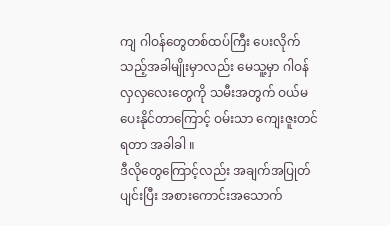ကျ ဂါဝန်တွေတစ်ထပ်ကြီး ပေးလိုက်သည့်အခါမျိုးမှာလည်း မေသူ့မှာ ဂါဝန်လှလှလေးတွေကို သမီးအတွက် ဝယ်မပေးနိုင်တာကြောင့် ဝမ်းသာ ကျေးဇူးတင်ရတာ အခါခါ ။
ဒီလိုတွေကြောင့်လည်း အချက်အပြုတ်ပျင်းပြီး အစားကောင်းအသောက်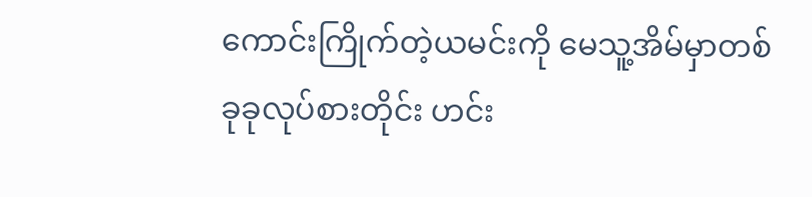ကောင်းကြိုက်တဲ့ယမင်းကို မေသူ့အိမ်မှာတစ်ခုခုလုပ်စားတိုင်း ဟင်း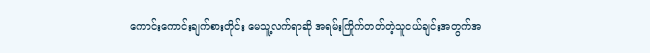ကောင်းကောင်းချက်စားတိုင်း မေသူ့လက်ရာဆို အရမ်းကြိုက်တတ်တဲ့သူငယ်ချင်းအတွက်အ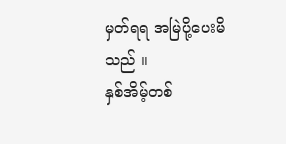မှတ်ရရ အမြဲပို့ပေးမိသည် ။
နှစ်အိမ့်တစ်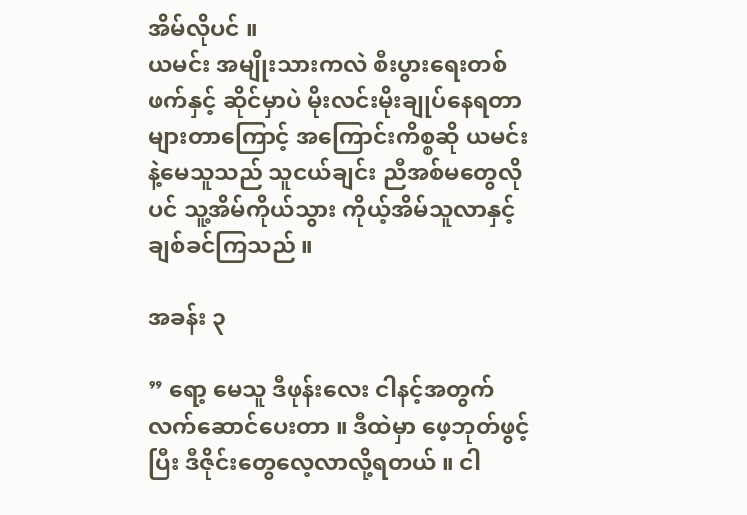အိမ်လိုပင် ။
ယမင်း အမျိုးသားကလဲ စီးပွားရေးတစ်ဖက်နှင့် ဆိုင်မှာပဲ မိုးလင်းမိုးချုပ်နေရတာများတာကြောင့် အကြောင်းကိစ္စဆို ယမင်းနဲ့မေသူသည် သူငယ်ချင်း ညီအစ်မတွေလိုပင် သူ့အိမ်ကိုယ်သွား ကိုယ့်အိမ်သူလာနှင့်ချစ်ခင်ကြသည် ။

အခန်း ၃

” ရော့ မေသူ ဒီဖုန်းလေး ငါနင့်အတွက်လက်ဆောင်ပေးတာ ။ ဒီထဲမှာ ဖေ့ဘုတ်ဖွင့်ပြီး ဒီဇိုင်းတွေလေ့လာလို့ရတယ် ။ ငါ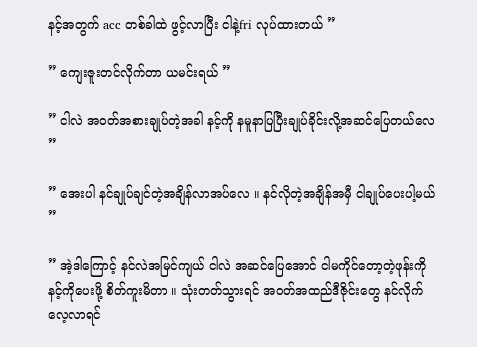နင့်အတွက် acc တစ်ခါထဲ ဖွင့်လာပြီး ငါနဲ့fri လုပ်ထားတယ် ”

” ကျေးဇူးတင်လိုက်တာ ယမင်းရယ် ”

” ငါလဲ အဝတ်အစားချုပ်တဲ့အခါ နင့်ကို နမူနာပြပြီးချုပ်ခိုင်းလို့အဆင်ပြေတယ်လေ ”

” အေးပါ နင်ချုပ်ချင်တဲ့အချိန်လာအပ်လေ ။ နင်လိုတဲ့အချိန်အမှီ ငါချုပ်ပေးပါ့မယ် ”

” အဲ့ဒါကြောင့် နင်လဲအမြင်ကျယ် ငါလဲ အဆင်ပြေအောင် ငါမကိုင်တော့တဲ့ဖုန်းကို နင့်ကိုပေးဖို့ စိတ်ကူးမိတာ ။ သုံးတတ်သွားရင် အဝတ်အထည်ဒီဇိုင်းတွေ နင်လိုက်လေ့လာရင်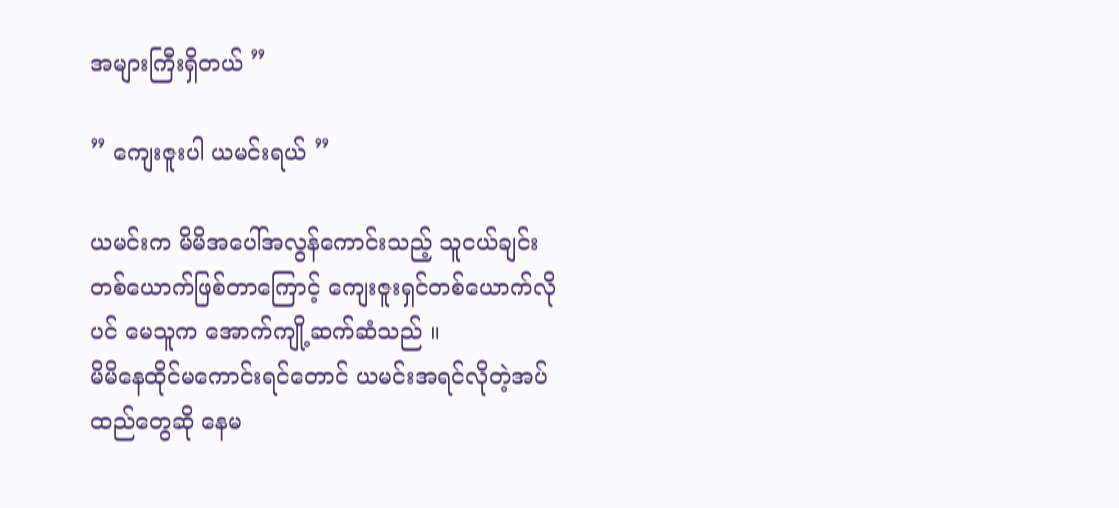အများကြီးရှိတယ် ”

” ကျေးဇူးပါ ယမင်းရယ် ”

ယမင်းက မိမိအပေါ်အလွန်ကောင်းသည့် သူငယ်ချင်းတစ်ယောက်ဖြစ်တာကြောင့် ကျေးဇူးရှင်တစ်ယောက်လိုပင် မေသူက အောက်ကျို့ဆက်ဆံသည် ။
မိမိနေထိုင်မကောင်းရင်တောင် ယမင်းအရင်လိုတဲ့အပ်ထည်တွေဆို နေမ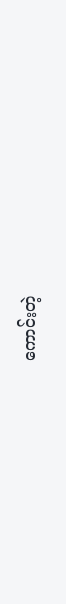ကောင်းတဲ့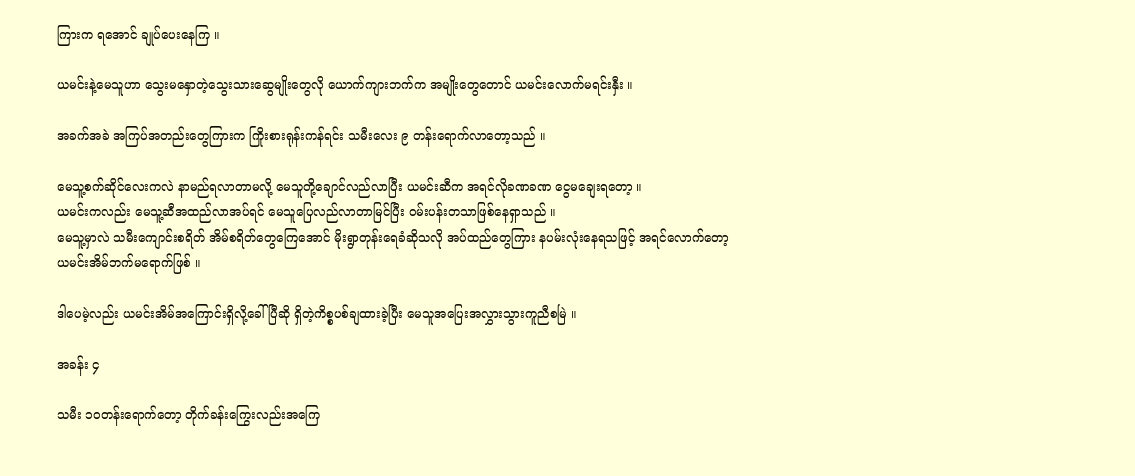ကြားက ရအောင် ချုပ်ပေးနေကြ ။

ယမင်းနဲ့မေသူဟာ သွေးမနှောတဲ့သွေးသားဆွေမျိုးတွေလို ယောက်ကျားဘက်က အမျိုးတွေတောင် ယမင်းလောက်မရင်းနှီး ။

အခက်အခဲ အကြပ်အတည်းတွေကြားက ကြိုးစားရုန်းကန်ရင်း သမီးလေး ၉ တန်းရောက်လာတော့သည် ။

မေသူ့စက်ဆိုင်လေးကလဲ နာမည်ရလာတာမလို့ မေသူတို့ချောင်လည်လာပြီး ယမင်းဆီက အရင်လိုခဏခဏ ငွေမချေးရတော့ ။
ယမင်းကလည်း မေသူ့ဆီအထည်လာအပ်ရင် မေသူပြေလည်လာတာမြင်ပြီး ဝမ်းပန်းတသာဖြစ်နေရှာသည် ။
မေသူ့မှာလဲ သမီးကျောင်းစရိတ် အိမ်စရိတ်တွေကြေအောင် မိုးရွာတုန်းရေခံဆိုသလို အပ်ထည်တွေကြား နပမ်းလုံးနေရသဖြင့် အရင်လောက်တော့ ယမင်းအိမ်ဘက်မရောက်ဖြစ် ။

ဒါပေမဲ့လည်း ယမင်းအိမ်အကြောင်းရှိလို့ခေါ်ပြီဆို ရှိတဲ့ကိစ္စပစ်ချထားခဲ့ပြီး မေသူအပြေးအလွှားသွားကူညီစမြဲ ။

အခန်း ၄

သမီး ၁၀တန်းရောက်တော့ တိုက်ခန်းကြွေးလည်းအကြေ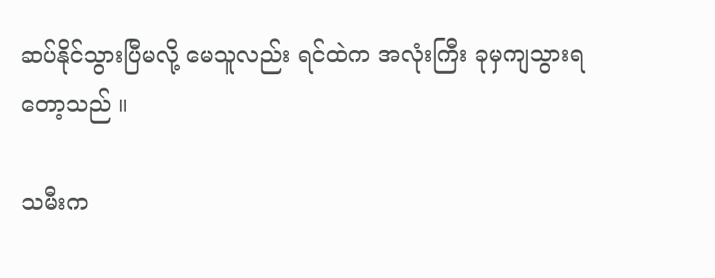ဆပ်နိုင်သွားပြီမလို့ မေသူလည်း ရင်ထဲက အလုံးကြီး ခုမှကျသွားရတော့သည် ။

သမီးက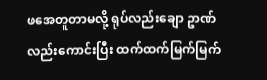ဖအေတူတာမလို့ ရုပ်လည်းချော ဥာဏ်လည်းကောင်းပြီး ထက်ထက်မြက်မြက်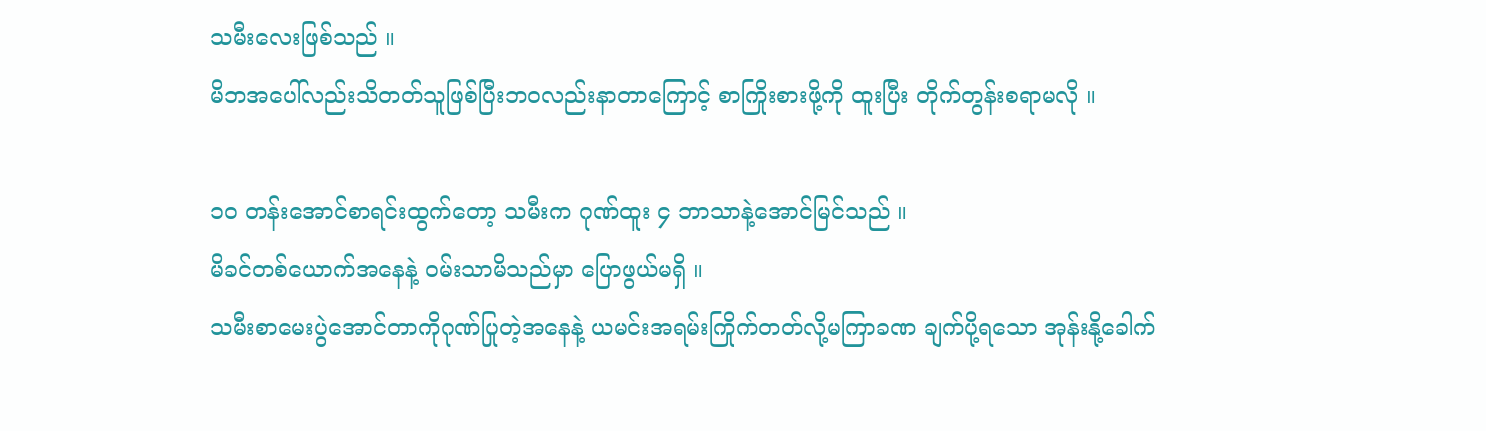သမီးလေးဖြစ်သည် ။
မိဘအပေါ်လည်းသိတတ်သူဖြစ်ပြီးဘဝလည်းနာတာကြောင့် စာကြိုးစားဖို့ကို ထူးပြီး တိုက်တွန်းစရာမလို ။

၁၀ တန်းအောင်စာရင်းထွက်တော့ သမီးက ဂုဏ်ထူး ၄ ဘာသာနဲ့အောင်မြင်သည် ။
မိခင်တစ်ယောက်အနေနဲ့ ဝမ်းသာမိသည်မှာ ပြောဖွယ်မရှိ ။
သမီးစာမေးပွဲအောင်တာကိုဂုဏ်ပြုတဲ့အနေနဲ့ ယမင်းအရမ်းကြိုက်တတ်လို့မကြာခဏ ချက်ပို့ရသော အုန်းနို့ခေါက်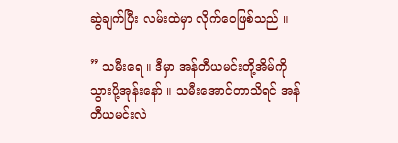ဆွဲချက်ပြီး လမ်းထဲမှာ လိုက်ဝေဖြစ်သည် ။

” သမီးရေ ။ ဒီမှာ အန်တီယမင်းတို့အိမ်ကိုသွားပို့အုန်းနော် ။ သမီးအောင်တာသိရင် အန်တီယမင်းလဲ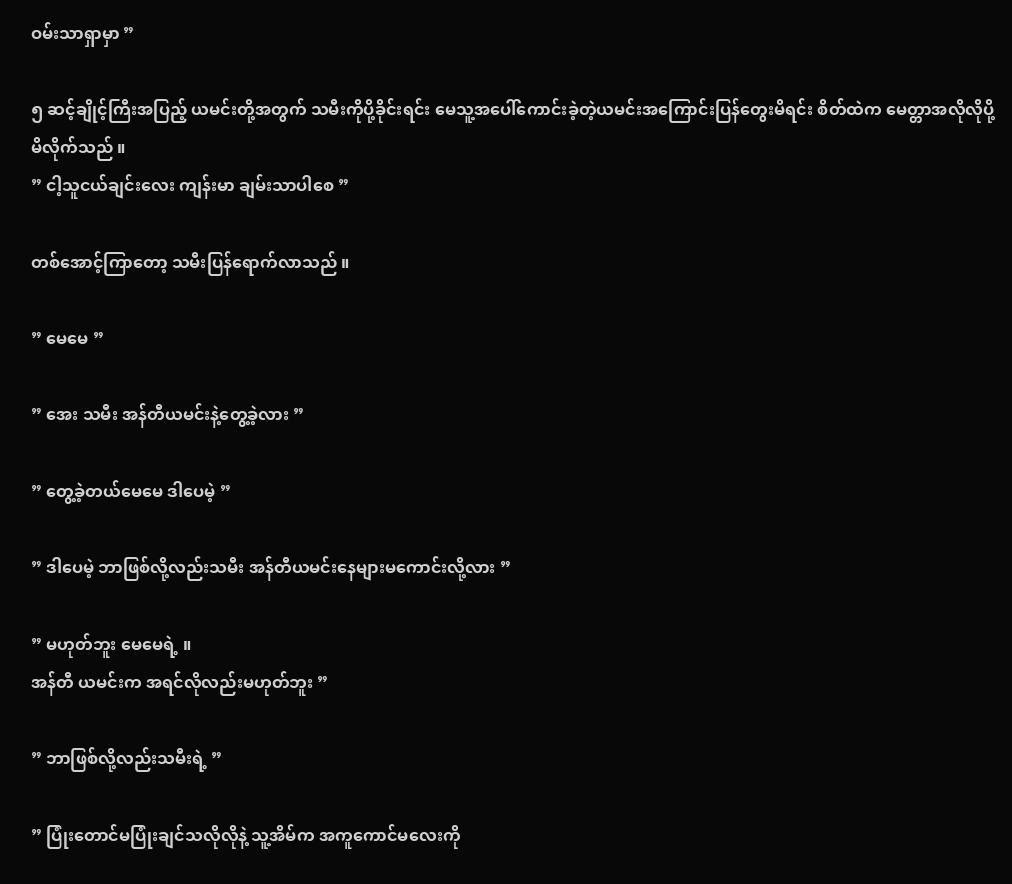ဝမ်းသာရှာမှာ ”

၅ ဆင့်ချိုင့်ကြီးအပြည့် ယမင်းတို့အတွက် သမီးကိုပို့ခိုင်းရင်း မေသူ့အပေါ်ကောင်းခဲ့တဲ့ယမင်းအကြောင်းပြန်တွေးမိရင်း စိတ်ထဲက မေတ္တာအလိုလိုပို့မိလိုက်သည် ။
” ငါ့သူငယ်ချင်းလေး ကျန်းမာ ချမ်းသာပါစေ ”

တစ်အောင့်ကြာတော့ သမီးပြန်ရောက်လာသည် ။

” မေမေ ”

” အေး သမီး အန်တီယမင်းနဲ့တွေ့ခဲ့လား ”

” တွေ့ခဲ့တယ်မေမေ ဒါပေမဲ့ ”

” ဒါပေမဲ့ ဘာဖြစ်လို့လည်းသမီး အန်တီယမင်းနေများမကောင်းလို့လား ”

” မဟုတ်ဘူး မေမေရဲ့ ။
အန်တီ ယမင်းက အရင်လိုလည်းမဟုတ်ဘူး ”

” ဘာဖြစ်လို့လည်းသမီးရဲ့ ”

” ပြုံးတောင်မပြုံးချင်သလိုလိုနဲ့ သူ့အိမ်က အကူကောင်မလေးကို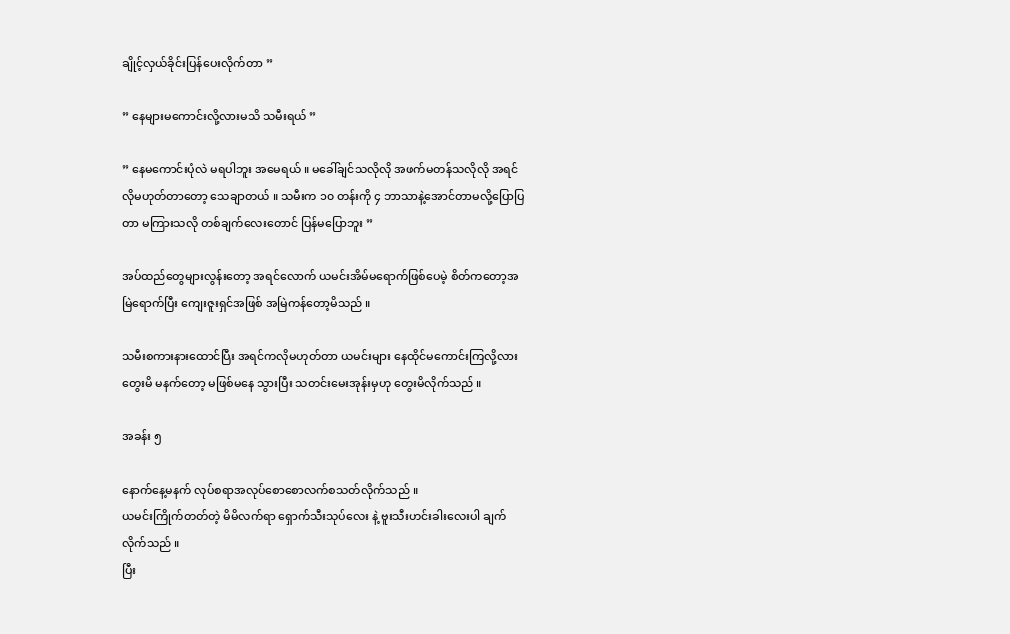ချိုင့်လှယ်ခိုင်းပြန်ပေးလိုက်တာ ”

” နေများမကောင်းလို့လားမသိ သမီးရယ် ”

” နေမကောင်းပုံလဲ မရပါဘူး အမေရယ် ။ မခေါ်ချင်သလိုလို အဖက်မတန်သလိုလို အရင်လိုမဟုတ်တာတော့ သေချာတယ် ။ သမီးက ၁၀ တန်းကို ၄ ဘာသာနဲ့အောင်တာမလို့ပြောပြတာ မကြားသလို တစ်ချက်လေးတောင် ပြန်မပြောဘူး ”

အပ်ထည်တွေများလွန်းတော့ အရင်လောက် ယမင်းအိမ်မရောက်ဖြစ်ပေမဲ့ စိတ်ကတော့အမြဲရောက်ပြီး ကျေးဇူးရှင်အဖြစ် အမြဲကန်တော့မိသည် ။

သမီးစကားနားထောင်ပြီး အရင်ကလိုမဟုတ်တာ ယမင်းများ နေထိုင်မကောင်းကြလို့လားတွေးမိ မနက်တော့ မဖြစ်မနေ သွားပြီး သတင်းမေးအုန်းမှဟု တွေးမိလိုက်သည် ။

အခန်း ၅

နောက်နေ့မနက် လုပ်စရာအလုပ်စောစောလက်စသတ်လိုက်သည် ။
ယမင်းကြိုက်တတ်တဲ့ မိမိလက်ရာ ရှောက်သီးသုပ်လေး နဲ့ ဗူးသီးဟင်းခါးလေးပါ ချက်လိုက်သည် ။
ပြီး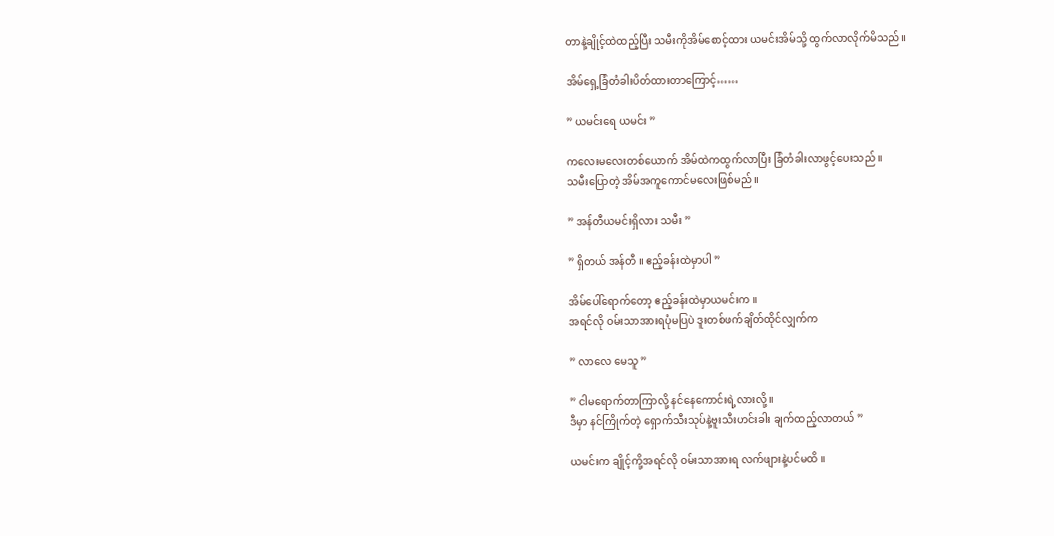တာနဲ့ချိုင့်ထဲထည့်ပြီး သမီးကိုအိမ်စောင့်ထား ယမင်းအိမ်သို့ ထွက်လာလိုက်မိသည် ။

အိမ်ရှေ့ခြံတံခါးပိတ်ထားတာကြောင့်……

” ယမင်းရေ ယမင်း ”

ကလေးမလေးတစ်ယောက် အိမ်ထဲကထွက်လာပြီး ခြံတံခါးလာဖွင့်ပေးသည် ။
သမီးပြောတဲ့ အိမ်အကူကောင်မလေးဖြစ်မည် ။

” အန်တီယမင်းရှိလား သမီး ”

” ရှိတယ် အန်တီ ။ ဧည့်ခန်းထဲမှာပါ ”

အိမ်ပေါ်ရောက်တော့ ဧည့်ခန်းထဲမှာယမင်းက ။
အရင်လို ဝမ်းသာအားရပုံမပြပဲ ဒူးတစ်ဖက်ချိတ်ထိုင်လျှက်က

” လာလေ မေသူ ”

” ငါမရောက်တာကြာလို့ နင်နေကောင်းရဲ့လားလို့ ။
ဒီမှာ နင်ကြိုက်တဲ့ ရှောက်သီးသုပ်နဲ့ဗူးသီးဟင်းခါး ချက်ထည့်လာတယ် ”

ယမင်းက ချိုင့်ကို့အရင်လို ဝမ်းသာအားရ လက်ဖျားနဲ့ပင်မထိ ။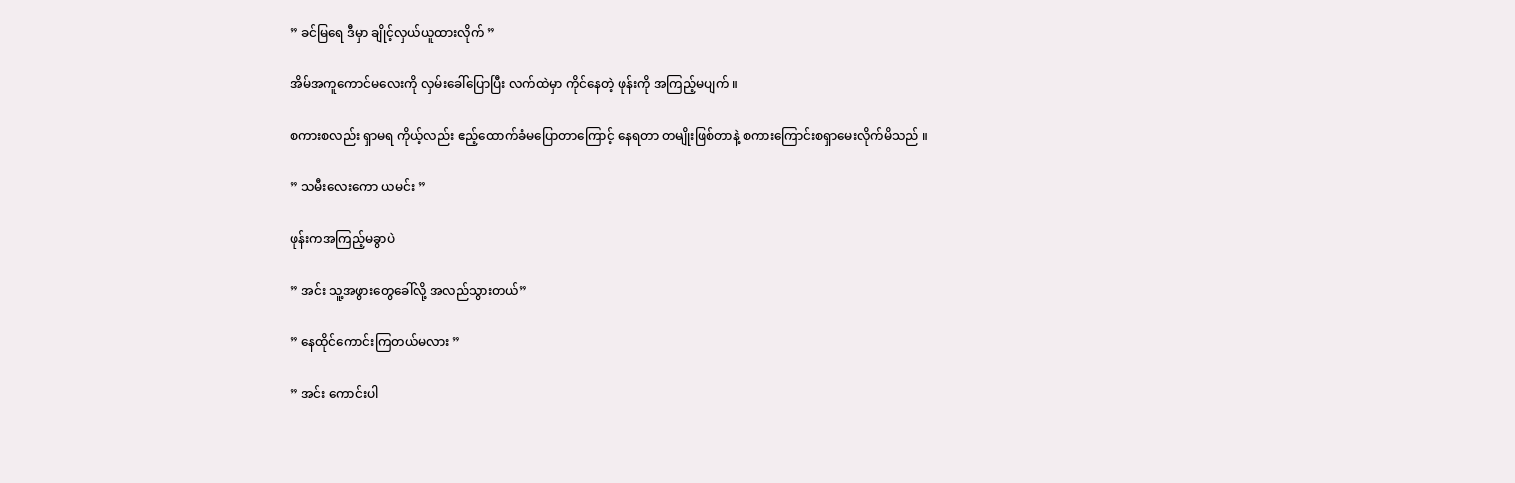” ခင်မြရေ ဒီမှာ ချိုင့်လှယ်ယူထားလိုက် ”

အိမ်အကူကောင်မလေးကို လှမ်းခေါ်ပြောပြီး လက်ထဲမှာ ကိုင်နေတဲ့ ဖုန်းကို အကြည့်မပျက် ။

စကားစလည်း ရှာမရ ကိုယ့်လည်း ဧည့်ထောက်ခံမပြောတာကြောင့် နေရတာ တမျိုးဖြစ်တာနဲ့ စကားကြောင်းစရှာမေးလိုက်မိသည် ။

” သမီးလေးကော ယမင်း ”

ဖုန်းကအကြည့်မခွာပဲ

” အင်း သူ့အဖွားတွေခေါ်လို့ အလည်သွားတယ်”

” နေထိုင်ကောင်းကြတယ်မလား ”

” အင်း ကောင်းပါ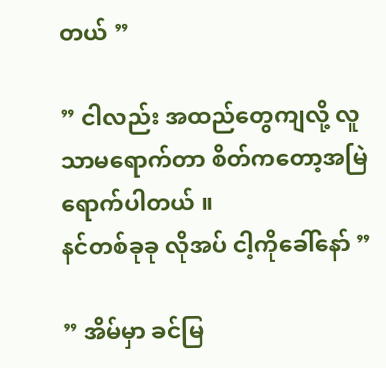တယ် ”

” ငါလည်း အထည်တွေကျလို့ လူသာမရောက်တာ စိတ်ကတော့အမြဲရောက်ပါတယ် ။
နင်တစ်ခုခု လိုအပ် ငါ့ကိုခေါ်နော် ”

” အိမ်မှာ ခင်မြ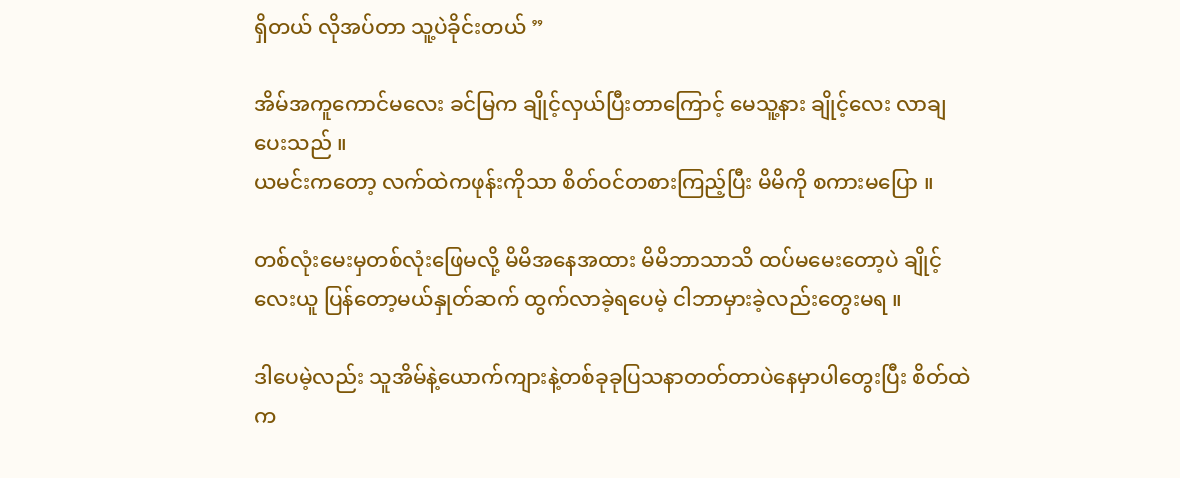ရှိတယ် လိုအပ်တာ သူ့ပဲခိုင်းတယ် ”

အိမ်အကူကောင်မလေး ခင်မြက ချိုင့်လှယ်ပြီးတာကြောင့် မေသူ့နား ချိုင့်လေး လာချပေးသည် ။
ယမင်းကတော့ လက်ထဲကဖုန်းကိုသာ စိတ်ဝင်တစားကြည့်ပြီး မိမိကို စကားမပြော ။

တစ်လုံးမေးမှတစ်လုံးဖြေမလို့ မိမိအနေအထား မိမိဘာသာသိ ထပ်မမေးတော့ပဲ ချိုင့်လေးယူ ပြန်တော့မယ်နှုတ်ဆက် ထွက်လာခဲ့ရပေမဲ့ ငါဘာမှားခဲ့လည်းတွေးမရ ။

ဒါပေမဲ့လည်း သူအိမ်နဲ့ယောက်ကျားနဲ့တစ်ခုခုပြသနာတတ်တာပဲနေမှာပါတွေးပြီး စိတ်ထဲက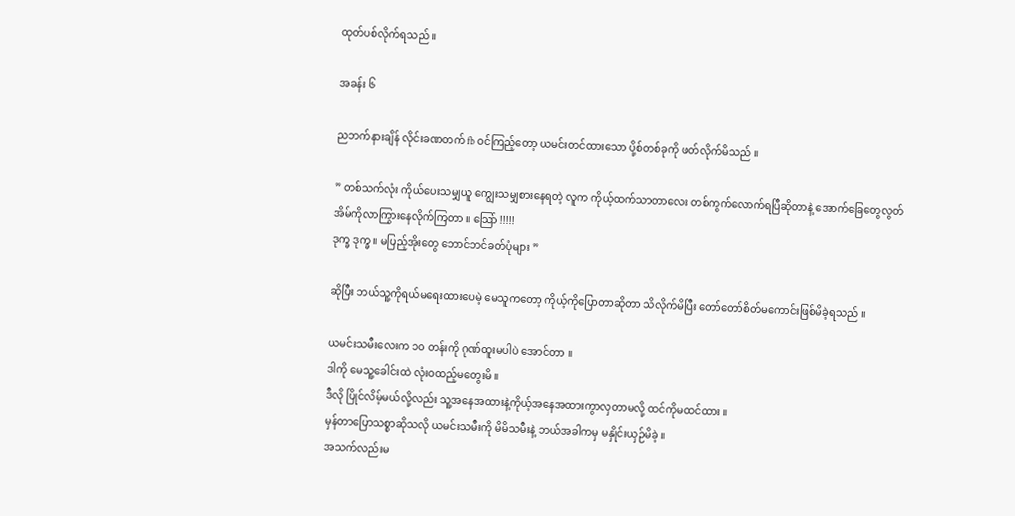ထုတ်ပစ်လိုက်ရသည် ။

အခန်း ၆

ညဘက်နားချိန် လိုင်းခဏတက် fb ဝင်ကြည့်တော့ ယမင်းတင်ထားသော ပို့စ်တစ်ခုကို ဖတ်လိုက်မိသည် ။

” တစ်သက်လုံး ကိုယ်ပေးသမျှယူ ကျွေးသမျှစားနေရတဲ့ လူက ကိုယ့်ထက်သာတာလေး တစ်ကွက်လောက်ရပြီဆိုတာနဲ့ အောက်ခြေတွေလွတ် အိမ်ကိုလာကြွားနေလိုက်ကြတာ ။ သြော် !!!!!
ဒုက္ခ ဒုက္ခ ။ မပြည့်အိုးတွေ ဘောင်ဘင်ခတ်ပုံများ ”

ဆိုပြီး ဘယ်သူ့ကိုရယ်မရေးထားပေမဲ့ မေသူကတော့ ကိုယ့်ကိုပြောတာဆိုတာ သိလိုက်မိပြီး တော်တော်စိတ်မကောင်းဖြစ်မိခဲ့ရသည် ။

ယမင်းသမီးလေးက ၁၀ တန်းကို ဂုဏ်ထူးမပါပဲ အောင်တာ ။
ဒါကို မေသူ့ခေါင်းထဲ လုံးဝထည့်မတွေးမိ ။
ဒီလို ပြိုင်လိမ့်မယ်လို့လည်း သူ့အနေအထားနဲ့ကိုယ့်အနေအထားကွာလှတာမလို့ ထင်ကိုမထင်ထား ။
မှန်တာပြောသစ္စာဆိုသလို ယမင်းသမီးကို မိမိသမီးနဲ့ ဘယ်အခါကမှ မနှိုင်းယှဉ်မိခဲ့ ။
အသက်လည်းမ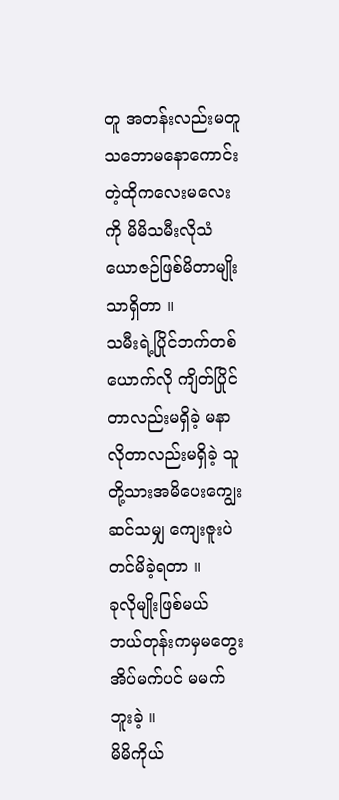တူ အတန်းလည်းမတူ သဘောမနောကောင်းတဲ့ထိုကလေးမလေးကို မိမိသမီးလိုသံယောဇဉ်ဖြစ်မိတာမျိုးသာရှိတာ ။
သမီးရဲ့ပြိုင်ဘက်တစ်ယောက်လို ကျိတ်ပြိုင်တာလည်းမရှိခဲ့ မနာလိုတာလည်းမရှိခဲ့ သူတို့သားအမိပေးကျွေးဆင်သမျှ ကျေးဇူးပဲတင်မိခဲ့ရတာ ။
ခုလိုမျိုးဖြစ်မယ် ဘယ်တုန်းကမှမတွေး အိပ်မက်ပင် မမက်ဘူးခဲ့ ။
မိမိကိုယ်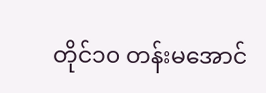တိုင်၁၀ တန်းမအောင်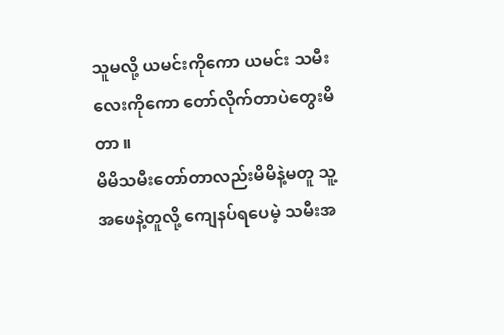သူမလို့ ယမင်းကိုကော ယမင်း သမီးလေးကိုကော တော်လိုက်တာပဲတွေးမိတာ ။
မိမိသမီးတော်တာလည်းမိမိနဲ့မတူ သူ့အဖေနဲ့တူလို့ ကျေနပ်ရပေမဲ့ သမီးအ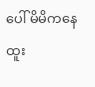ပေါ် မိမိကနေ ထူး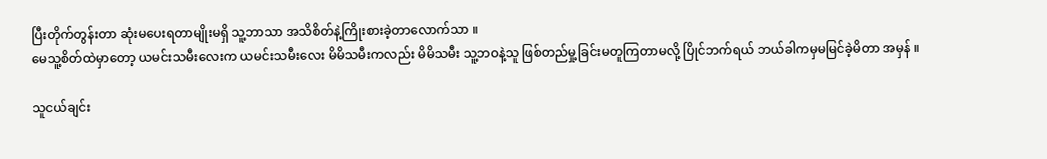ပြီးတိုက်တွန်းတာ ဆုံးမပေးရတာမျိုးမရှိ သူ့ဘာသာ အသိစိတ်နဲ့ကြိုးစားခဲ့တာလောက်သာ ။
မေသူ့စိတ်ထဲမှာတော့ ယမင်းသမီးလေးက ယမင်းသမီးလေး မိမိသမီးကလည်း မိမိသမီး သူ့ဘဝနဲ့သူ ဖြစ်တည်မှု့ခြင်းမတူကြတာမလို့ ပြိုင်ဘက်ရယ် ဘယ်ခါကမှမမြင်ခဲ့မိတာ အမှန် ။

သူငယ်ချင်း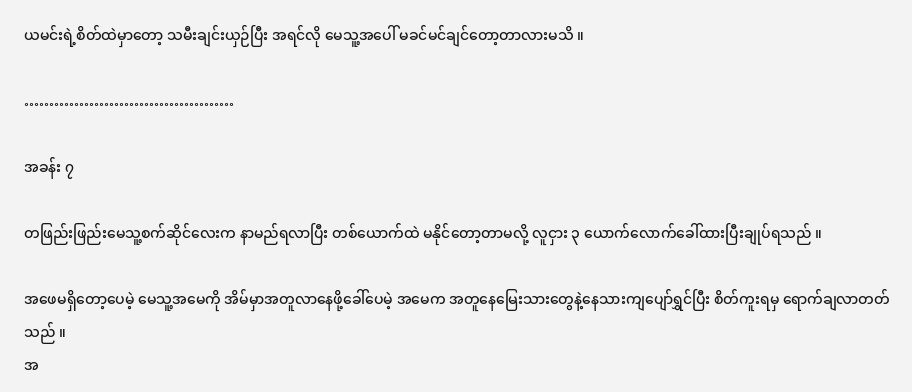ယမင်းရဲ့စိတ်ထဲမှာတော့ သမီးချင်းယှဉ်ပြီး အရင်လို မေသူ့အပေါ် မခင်မင်ချင်တော့တာလားမသိ ။

……………………………………

အခန်း ၇

တဖြည်းဖြည်းမေသူ့စက်ဆိုင်လေးက နာမည်ရလာပြီး တစ်ယောက်ထဲ မနိုင်တော့တာမလို့ လူငှား ၃ ယောက်လောက်ခေါ်ထားပြီးချုပ်ရသည် ။

အဖေမရှိတော့ပေမဲ့ မေသူ့အမေကို အိမ်မှာအတူလာနေဖို့ခေါ်ပေမဲ့ အမေက အတူနေမြေးသားတွေနဲ့နေသားကျပျော်ရွှင်ပြီး စိတ်ကူးရမှ ရောက်ချလာတတ်သည် ။
အ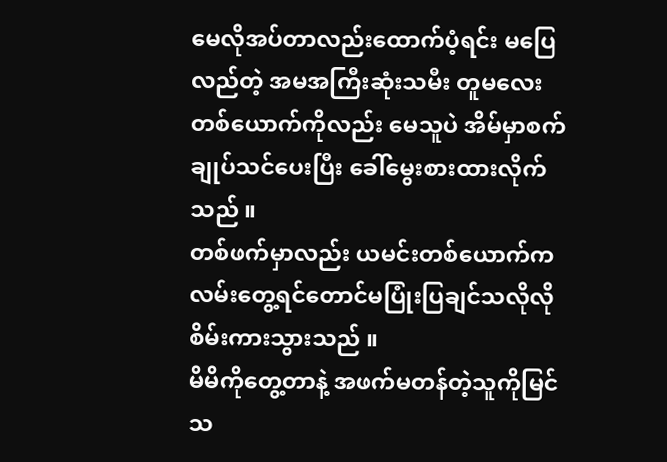မေလိုအပ်တာလည်းထောက်ပံ့ရင်း မပြေလည်တဲ့ အမအကြီးဆုံးသမီး တူမလေးတစ်ယောက်ကိုလည်း မေသူပဲ အိမ်မှာစက်ချုပ်သင်ပေးပြီး ခေါ်မွေးစားထားလိုက်သည် ။
တစ်ဖက်မှာလည်း ယမင်းတစ်ယောက်က လမ်းတွေ့ရင်တောင်မပြုံးပြချင်သလိုလို စိမ်းကားသွားသည် ။
မိမိကိုတွေ့တာနဲ့ အဖက်မတန်တဲ့သူကိုမြင်သ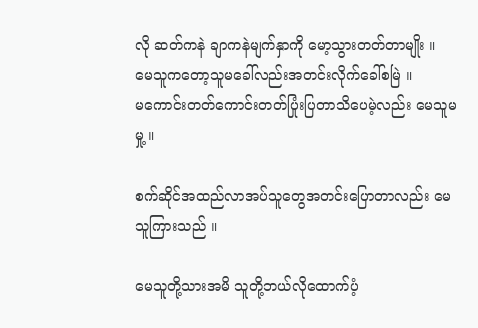လို ဆတ်ကနဲ ချာကနဲမျက်နှာကို မော့သွားတတ်တာမျိုး ။
မေသူကတော့သူမခေါ်လည်းအတင်းလိုက်ခေါ်စမြဲ ။
မကောင်းတတ်ကောင်းတတ်ပြုံးပြတာသိပေမဲ့လည်း မေသူမမှု့ ။

စက်ဆိုင်အထည်လာအပ်သူတွေအတင်းပြောတာလည်း မေသူကြားသည် ။

မေသူတို့သားအမိ သူတို့ဘယ်လိုထောက်ပံ့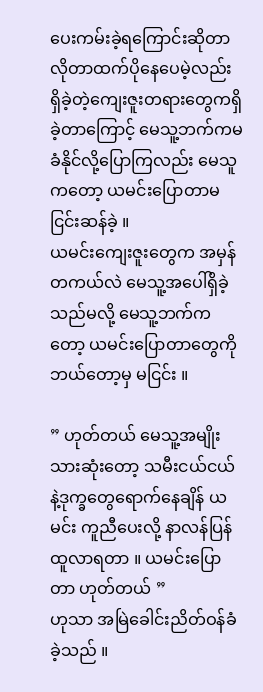ပေးကမ်းခဲ့ရကြောင်းဆိုတာ လိုတာထက်ပိုနေပေမဲ့လည်း ရှိခဲ့တဲ့ကျေးဇူးတရားတွေကရှိခဲ့တာကြောင့် မေသူ့ဘက်ကမခံနိုင်လို့ပြောကြလည်း မေသူကတော့ ယမင်းပြောတာမငြင်းဆန်ခဲ့ ။
ယမင်းကျေးဇူးတွေက အမှန်တကယ်လဲ မေသူ့အပေါ်ရှိခဲ့သည်မလို့ မေသူ့ဘက်ကတော့ ယမင်းပြောတာတွေကို ဘယ်တော့မှ မငြင်း ။

” ဟုတ်တယ် မေသူ့အမျိုးသားဆုံးတော့ သမီးငယ်ငယ်နဲ့ဒုက္ခတွေရောက်နေချိန် ယမင်း ကူညီပေးလို့ နာလန်ပြန်ထူလာရတာ ။ ယမင်းပြောတာ ဟုတ်တယ် ”
ဟုသာ အမြဲခေါင်းညိတ်ဝန်ခံခဲ့သည် ။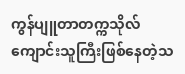ကွန်ပျူတာတက္ကသိုလ်ကျောင်းသူကြီးဖြစ်နေတဲ့သ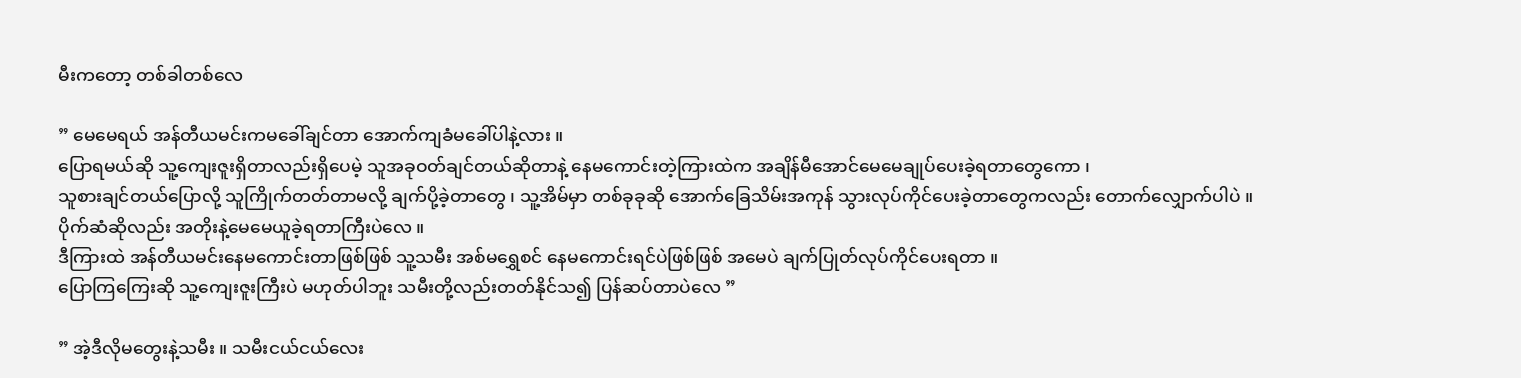မီးကတော့ တစ်ခါတစ်လေ

” မေမေရယ် အန်တီယမင်းကမခေါ်ချင်တာ အောက်ကျခံမခေါ်ပါနဲ့လား ။
ပြောရမယ်ဆို သူ့ကျေးဇူးရှိတာလည်းရှိပေမဲ့ သူအခုဝတ်ချင်တယ်ဆိုတာနဲ့ နေမကောင်းတဲ့ကြားထဲက အချိန်မီအောင်မေမေချုပ်ပေးခဲ့ရတာတွေကော ၊
သူစားချင်တယ်ပြောလို့ သူကြိုက်တတ်တာမလို့ ချက်ပို့ခဲ့တာတွေ ၊ သူ့အိမ်မှာ တစ်ခုခုဆို အောက်ခြေသိမ်းအကုန် သွားလုပ်ကိုင်ပေးခဲ့တာတွေကလည်း တောက်လျှောက်ပါပဲ ။
ပိုက်ဆံဆိုလည်း အတိုးနဲ့မေမေယူခဲ့ရတာကြီးပဲလေ ။
ဒီကြားထဲ အန်တီယမင်းနေမကောင်းတာဖြစ်ဖြစ် သူ့သမီး အစ်မရွှေစင် နေမကောင်းရင်ပဲဖြစ်ဖြစ် အမေပဲ ချက်ပြုတ်လုပ်ကိုင်ပေးရတာ ။
ပြောကြကြေးဆို သူ့ကျေးဇူးကြီးပဲ မဟုတ်ပါဘူး သမီးတို့လည်းတတ်နိုင်သ၍ ပြန်ဆပ်တာပဲလေ ”

” အဲ့ဒီလိုမတွေးနဲ့သမီး ။ သမီးငယ်ငယ်လေး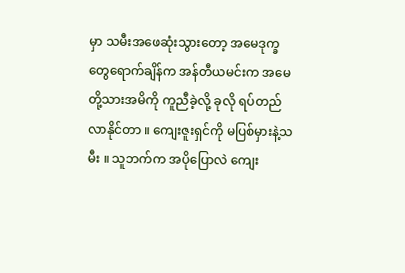မှာ သမီးအဖေဆုံးသွားတော့ အမေဒုက္ခတွေရောက်ချိန်က အန်တီယမင်းက အမေတို့သားအမိကို ကူညီခဲ့လို့ ခုလို ရပ်တည်လာနိုင်တာ ။ ကျေးဇူးရှင်ကို မပြစ်မှားနဲ့သမီး ။ သူဘက်က အပိုပြောလဲ ကျေး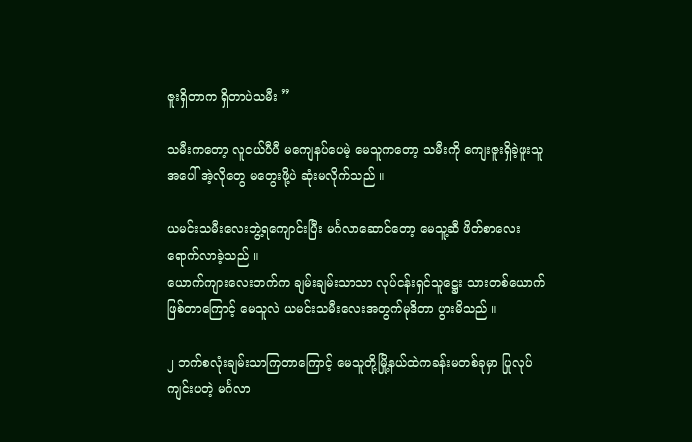ဇူးရှိတာက ရှိတာပဲသမီး ”

သမီးကတော့ လူငယ်ပီပီ မကျေနပ်ပေမဲ့ မေသူကတော့ သမီးကို ကျေးဇူးရှိခဲ့ဖူးသူအပေါ် အဲ့လိုတွေ မတွေးဖို့ပဲ ဆုံးမလိုက်သည် ။

ယမင်းသမီးလေးဘွဲ့ရကျောင်းပြီး မင်္ဂလာဆောင်တော့ မေသူ့ဆီ ဖိတ်စာလေးရောက်လာခဲ့သည် ။
ယောက်ကျားလေးဘက်က ချမ်းချမ်းသာသာ လုပ်ငန်းရှင်သူဋ္ဌေး သားတစ်ယောက်ဖြစ်တာကြောင့် မေသူလဲ ယမင်းသမီးလေးအတွက်မုဒိတာ ပွားမိသည် ။

၂ ဘက်စလုံးချမ်းသာကြတာကြောင့် မေသူတို့မြို့နယ်ထဲကခန်းမတစ်ခုမှာ ပြုလုပ်ကျင်းပတဲ့ မင်္ဂလာ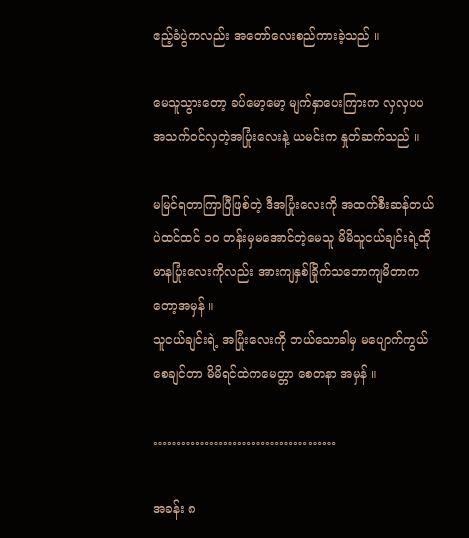ဧည့်ခံပွဲကလည်း အတော်လေးစည်ကားခဲ့သည် ။

မေသူသွားတော့ ခပ်မော့မော့ မျက်နှာပေးကြားက လှလှပပ အသက်ဝင်လှတဲ့အပြုံးလေးနဲ့ ယမင်းက နှုတ်ဆက်သည် ။

မမြင်ရတာကြာပြီဖြစ်တဲ့ ဒီအပြုံးလေးကို အထက်စီးဆန်တယ်ပဲထင်ထင် ၁၀ တန်းမှမအောင်တဲ့မေသူ မိမိသူငယ်ချင်းရဲ့ထိုမာနပြုံးလေးကိုလည်း အားကျနှစ်ခြိုက်သဘောကျမိတာကတော့အမှန် ။
သူငယ်ချင်းရဲ့ အပြုံးလေးကို ဘယ်သောခါမှ မပျောက်ကွယ်စေချင်တာ မိမိရင်ထဲကမေတ္တာ စေတနာ အမှန် ။

…………………………………

အခန်း ၈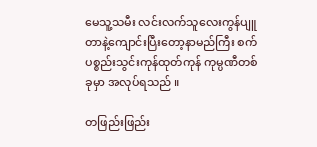မေသူ့သမီး လင်းလက်သူလေးကွန်ပျူတာနဲ့ကျောင်းပြီးတော့နာမည်ကြီး စက်ပစ္စည်းသွင်းကုန်ထုတ်ကုန် ကုမ္ပဏီတစ်ခုမှာ အလုပ်ရသည် ။

တဖြည်းဖြည်း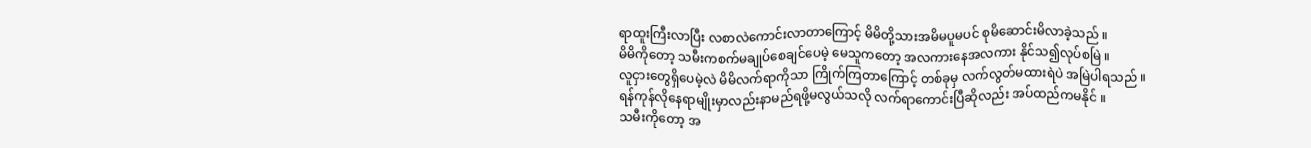ရာထူးကြီးလာပြီး လစာလဲကောင်းလာတာကြောင့် မိမိတို့သားအမိမပူမပင် စုမိဆောင်းမိလာခဲ့သည် ။
မိမိကိုတော့ သမီးကစက်မချုပ်စေချင်ပေမဲ့ မေသူကတော့ အလကားနေအလကား နိုင်သ၍လုပ်စမြဲ ။
လူငှားတွေရှိပေမဲ့လဲ မိမိလက်ရာကိုသာ ကြိုက်ကြတာကြောင့် တစ်ခုမှ လက်လွတ်မထားရဲပဲ အမြဲပါရသည် ။
ရန်ကုန်လိုနေရာမျိုးမှာလည်းနာမည်ရဖို့မလွယ်သလို လက်ရာကောင်းပြီဆိုလည်း အပ်ထည်ကမနိုင် ။
သမီးကိုတော့ အ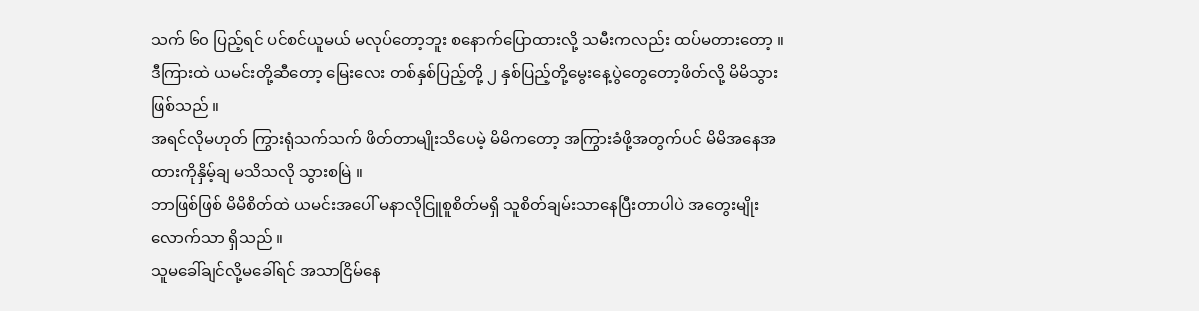သက် ၆၀ ပြည့်ရင် ပင်စင်ယူမယ် မလုပ်တော့ဘူး စနောက်ပြောထားလို့ သမီးကလည်း ထပ်မတားတော့ ။
ဒီကြားထဲ ယမင်းတို့ဆီတော့ မြေးလေး တစ်နှစ်ပြည့်တို့ ၂ နှစ်ပြည့်တို့မွေးနေ့ပွဲတွေတော့ဖိတ်လို့ မိမိသွားဖြစ်သည် ။
အရင်လိုမဟုတ် ကြွားရုံသက်သက် ဖိတ်တာမျိုးသိပေမဲ့ မိမိကတော့ အကြွားခံဖို့အတွက်ပင် မိမိအနေအထားကိုနှိမ့်ချ မသိသလို သွားစမြဲ ။
ဘာဖြစ်ဖြစ် မိမိစိတ်ထဲ ယမင်းအပေါ် မနာလိုငြူစူစိတ်မရှိ သူစိတ်ချမ်းသာနေပြီးတာပါပဲ အတွေးမျိုးလောက်သာ ရှိသည် ။
သူမခေါ်ချင်လို့မခေါ်ရင် အသာငြိမ်နေ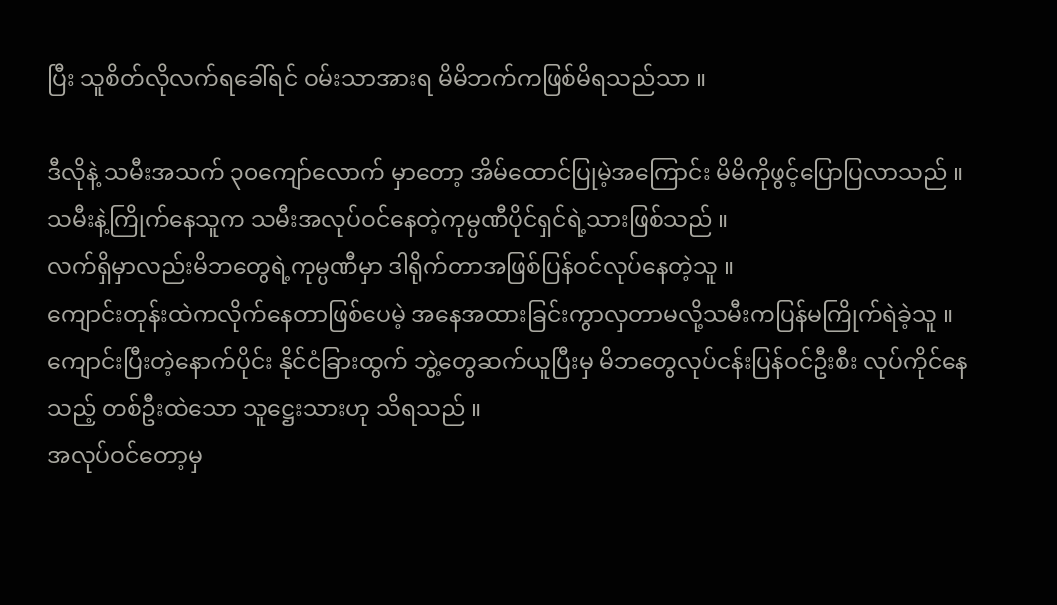ပြီး သူစိတ်လိုလက်ရခေါ်ရင် ဝမ်းသာအားရ မိမိဘက်ကဖြစ်မိရသည်သာ ။

ဒီလိုနဲ့ သမီးအသက် ၃၀ကျော်လောက် မှာတော့ အိမ်ထောင်ပြုမဲ့အကြောင်း မိမိကိုဖွင့်ပြောပြလာသည် ။
သမီးနဲ့ကြိုက်နေသူက သမီးအလုပ်ဝင်နေတဲ့ကုမ္ပဏီပိုင်ရှင်ရဲ့သားဖြစ်သည် ။
လက်ရှိမှာလည်းမိဘတွေရဲ့ကုမ္ပဏီမှာ ဒါရိုက်တာအဖြစ်ပြန်ဝင်လုပ်နေတဲ့သူ ။
ကျောင်းတုန်းထဲကလိုက်နေတာဖြစ်ပေမဲ့ အနေအထားခြင်းကွာလှတာမလို့သမီးကပြန်မကြိုက်ရဲခဲ့သူ ။
ကျောင်းပြီးတဲ့နောက်ပိုင်း နိုင်ငံခြားထွက် ဘွဲ့တွေဆက်ယူပြီးမှ မိဘတွေလုပ်ငန်းပြန်ဝင်ဦးစီး လုပ်ကိုင်နေသည့် တစ်ဦးထဲသော သူဋ္ဌေးသားဟု သိရသည် ။
အလုပ်ဝင်တော့မှ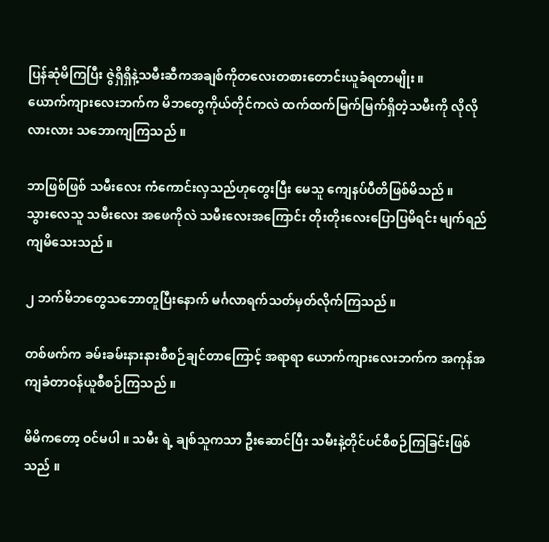ပြန်ဆုံမိကြပြီး ဇွဲရှိရှိနဲ့သမီးဆီကအချစ်ကိုတလေးတစားတောင်းယူခံရတာမျိုး ။
ယောက်ကျားလေးဘက်က မိဘတွေကိုယ်တိုင်ကလဲ ထက်ထက်မြက်မြက်ရှိတဲ့သမီးကို လိုလိုလားလား သဘောကျကြသည် ။

ဘာဖြစ်ဖြစ် သမီးလေး ကံကောင်းလှသည်ဟုတွေးပြီး မေသူ ကျေနပ်ပီတိဖြစ်မိသည် ။
သွားလေသူ သမီးလေး အဖေကိုလဲ သမီးလေးအကြောင်း တိုးတိုးလေးပြောပြမိရင်း မျက်ရည်ကျမိသေးသည် ။

၂ ဘက်မိဘတွေသဘောတူပြီးနောက် မင်္ဂလာရက်သတ်မှတ်လိုက်ကြသည် ။

တစ်ဖက်က ခမ်းခမ်းနားနားစီစဉ်ချင်တာကြောင့် အရာရာ ယောက်ကျားလေးဘက်က အကုန်အကျခံတာဝန်ယူစီစဉ်ကြသည် ။

မိမိကတော့ ဝင်မပါ ။ သမီး ရဲ့ ချစ်သူကသာ ဦးဆောင်ပြီး သမီးနဲ့တိုင်ပင်စီစဉ်ကြခြင်းဖြစ်သည် ။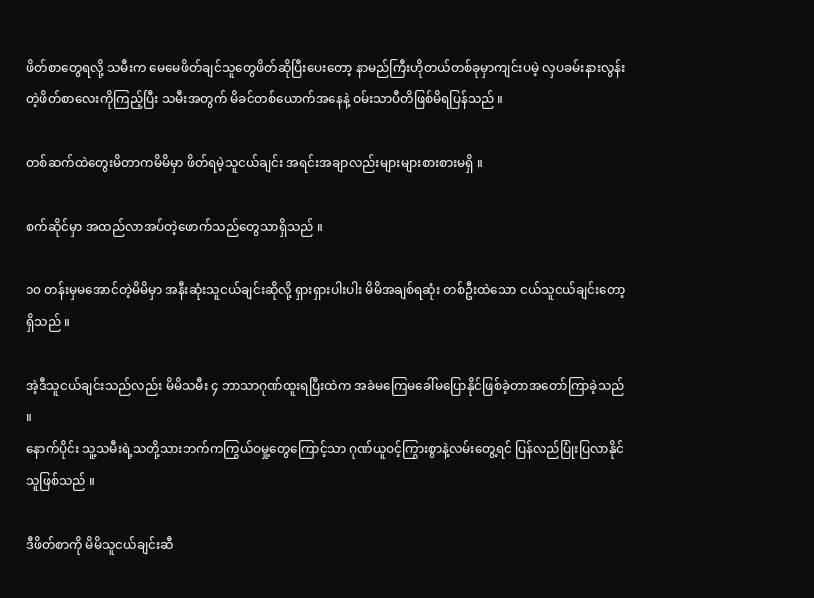ဖိတ်စာတွေရလို့ သမီးက မေမေဖိတ်ချင်သူတွေဖိတ်ဆိုပြီးပေးတော့ နာမည်ကြီးဟိုတယ်တစ်ခုမှာကျင်းပမဲ့ လှပခမ်းနားလွန်းတဲ့ဖိတ်စာလေးကိုကြည့်ပြီး သမီးအတွက် မိခင်တစ်ယောက်အနေနဲ့ ဝမ်းသာပီတိဖြစ်မိရပြန်သည် ။

တစ်ဆက်ထဲတွေးမိတာကမိမိမှာ ဖိတ်ရမဲ့သူငယ်ချင်း အရင်းအချာလည်းများများစားစားမရှိ ။

စက်ဆိုင်မှာ အထည်လာအပ်တဲ့ဖောက်သည်တွေသာရှိသည် ။

၁၀ တန်းမှမအောင်တဲ့မိမိမှာ အနီးဆုံးသူငယ်ချင်းဆိုလို့ ရှားရှားပါးပါး မိမိအချစ်ရဆုံး တစ်ဦးထဲသော ငယ်သူငယ်ချင်းတော့ရှိသည် ။

အဲ့ဒီသူငယ်ချင်းသည်လည်း မိမိသမီး ၄ ဘာသာဂုဏ်ထူးရပြီးထဲက အခဲမကြေမခေါ်မပြောနိုင်ဖြစ်ခဲ့တာအတော်ကြာခဲ့သည် ။
နောက်ပိုင်း သူ့သမီးရဲ့သတို့သားဘက်ကကြွယ်ဝမှု့တွေကြောင့်သာ ဂုဏ်ယူဝင့်ကြွားစွာနဲ့လမ်းတွေ့ရင် ပြန်လည်ပြုံးပြလာနိုင်သူဖြစ်သည် ။

ဒီဖိတ်စာကို မိမိသူငယ်ချင်းဆီ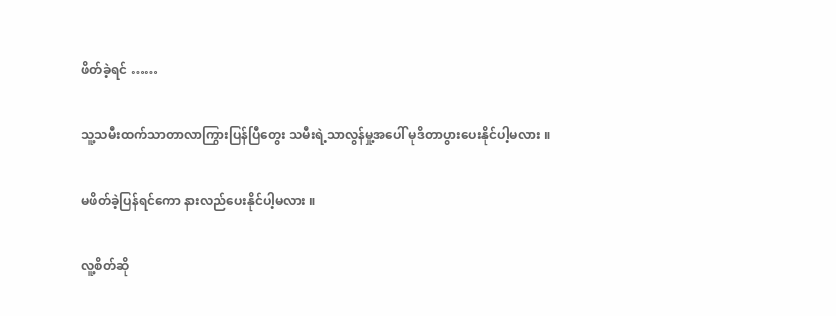ဖိတ်ခဲ့ရင် ……

သူ့သမီးထက်သာတာလာကြွားပြန်ပြီတွေး သမီးရဲ့သာလွန်မှု့အပေါ် မုဒိတာပွားပေးနိုင်ပါ့မလား ။

မဖိတ်ခဲ့ပြန်ရင်ကော နားလည်ပေးနိုင်ပါ့မလား ။

လူ့စိတ်ဆို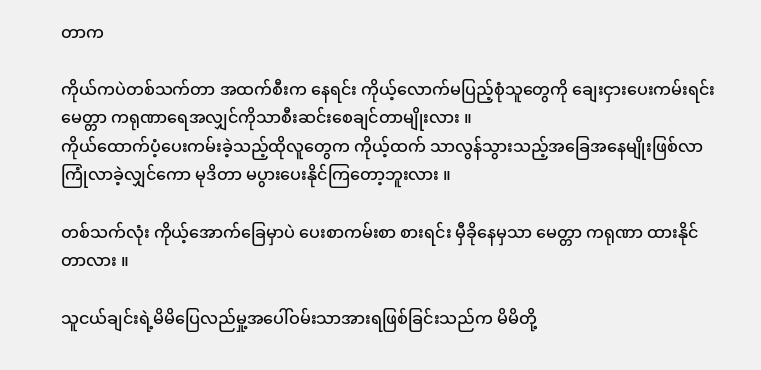တာက

ကိုယ်ကပဲတစ်သက်တာ အထက်စီးက နေရင်း ကိုယ့်လောက်မပြည့်စုံသူတွေကို ချေးငှားပေးကမ်းရင်း မေတ္တာ ကရုဏာရေအလျှင်ကိုသာစီးဆင်းစေချင်တာမျိုးလား ။
ကိုယ်ထောက်ပံ့ပေးကမ်းခဲ့သည့်ထိုလူတွေက ကိုယ့်ထက် သာလွန်သွားသည့်အခြေအနေမျိုးဖြစ်လာ ကြုံလာခဲ့လျှင်ကော မုဒိတာ မပွားပေးနိုင်ကြတော့ဘူးလား ။

တစ်သက်လုံး ကိုယ့်အောက်ခြေမှာပဲ ပေးစာကမ်းစာ စားရင်း မှီခိုနေမှသာ မေတ္တာ ကရုဏာ ထားနိုင်တာလား ။

သူငယ်ချင်းရဲ့မိမိပြေလည်မှု့အပေါ်ဝမ်းသာအားရဖြစ်ခြင်းသည်က မိမိတို့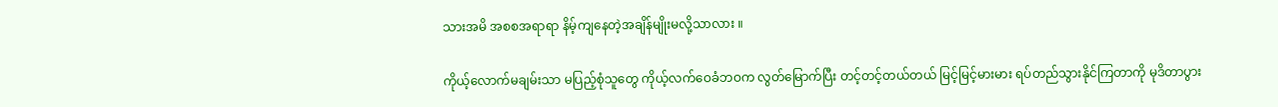သားအမိ အစစအရာရာ နိမ့်ကျနေတဲ့အချိန်မျိုးမလို့သာလား ။

ကိုယ့်လောက်မချမ်းသာ မပြည့်စုံသူတွေ ကိုယ့်လက်ဝေခံဘဝက လွတ်မြောက်ပြီး တင့်တင့်တယ်တယ် မြင့်မြင့်မားမား ရပ်တည်သွားနိုင်ကြတာကို မုဒိတာပွား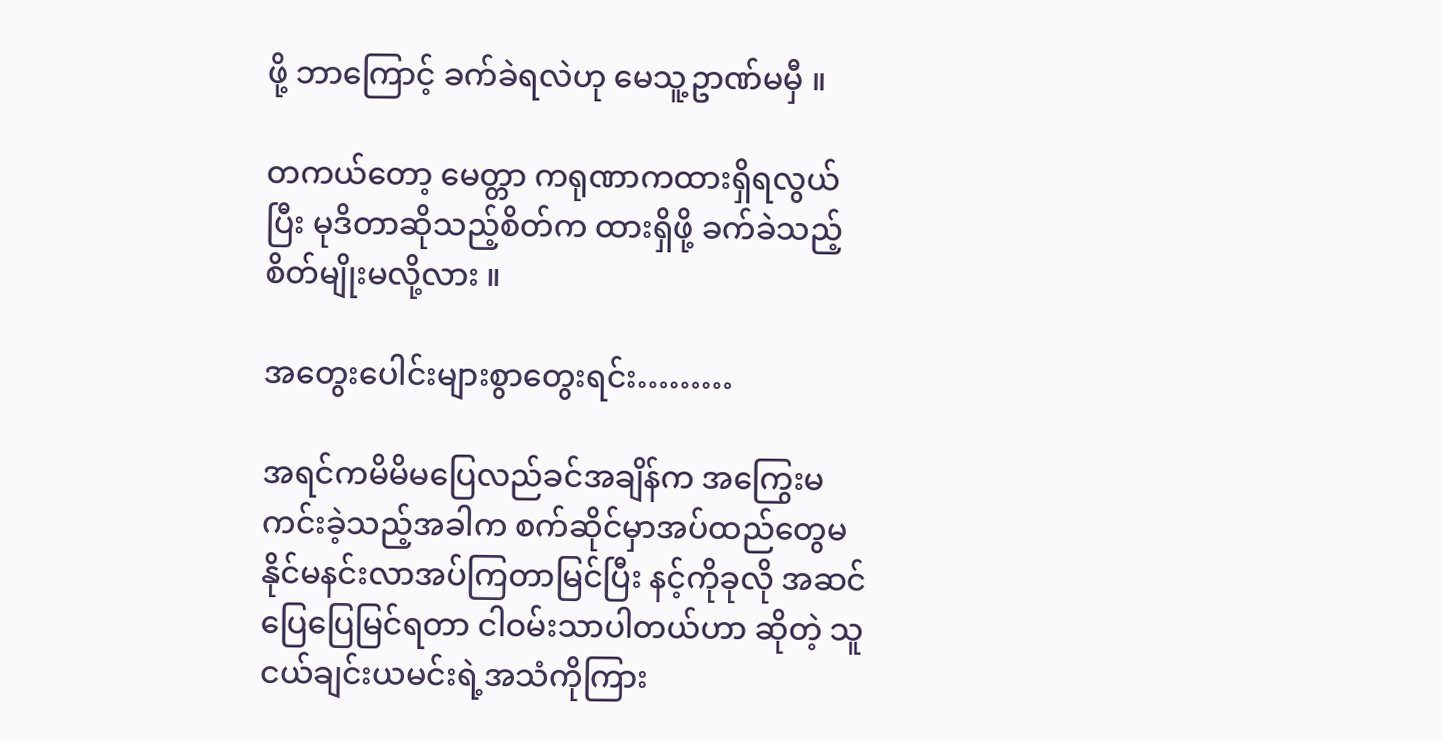ဖို့ ဘာကြောင့် ခက်ခဲရလဲဟု မေသူ့ဥာဏ်မမှီ ။

တကယ်တော့ မေတ္တာ ကရုဏာကထားရှိရလွယ်ပြီး မုဒိတာဆိုသည့်စိတ်က ထားရှိဖို့ ခက်ခဲသည့်စိတ်မျိုးမလို့လား ။

အတွေးပေါင်းများစွာတွေးရင်း………

အရင်ကမိမိမပြေလည်ခင်အချိန်က အကြွေးမကင်းခဲ့သည့်အခါက စက်ဆိုင်မှာအပ်ထည်တွေမနိုင်မနင်းလာအပ်ကြတာမြင်ပြီး နင့်ကိုခုလို အဆင်ပြေပြေမြင်ရတာ ငါဝမ်းသာပါတယ်ဟာ ဆိုတဲ့ သူငယ်ချင်းယမင်းရဲ့အသံကိုကြား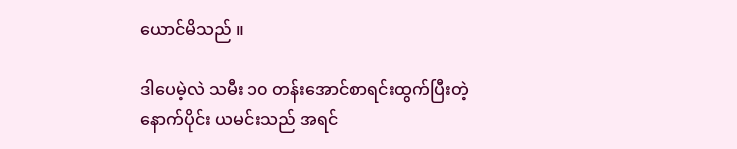ယောင်မိသည် ။

ဒါပေမဲ့လဲ သမီး ၁၀ တန်းအောင်စာရင်းထွက်ပြီးတဲ့နောက်ပိုင်း ယမင်းသည် အရင်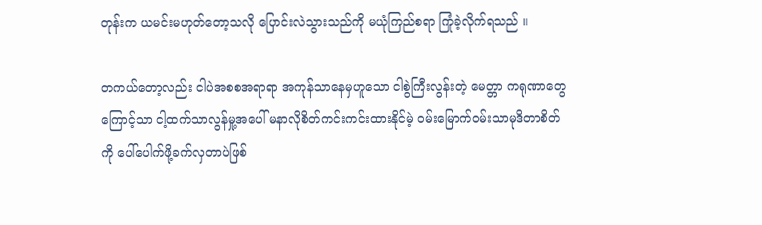တုန်းက ယမင်းမဟုတ်တော့သလို ပြောင်းလဲသွားသည်ကို မယုံကြည်စရာ ကြုံခဲ့လိုက်ရသည် ။

တကယ်တော့လည်း ငါပဲအစစအရာရာ အကုန်သာနေမှဟူသော ငါစွဲကြီးလွန်းတဲ့ မေတ္တာ ကရုဏာတွေကြောင့်သာ ငါ့ထက်သာလွန်မှု့အပေါ် မနာလိုစိတ်ကင်းကင်းထားနိုင်မဲ့ ဝမ်းမြောက်ဝမ်းသာမုဒိတာစိတ်ကို ပေါ်ပေါက်ဖို့ခက်လှတာပဲဖြစ်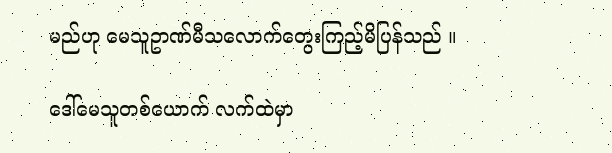မည်ဟု မေသူဥာဏ်မီသလောက်တွေးကြည့်မိပြန်သည် ။

ဒေါ်မေသူတစ်ယောက် လက်ထဲမှာ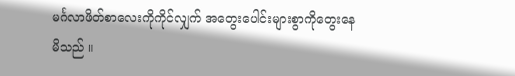မင်္ဂလာဖိတ်စာလေးကိုကိုင်လျှက် အတွေးပေါင်းများစွာကိုတွေးနေမိသည် ။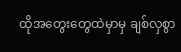ထိုအတွေးတွေထဲမှာမှ ချစ်လှစွာ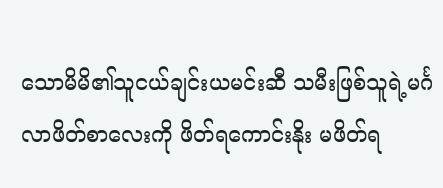သောမိမိ၏သူငယ်ချင်းယမင်းဆီ သမီးဖြစ်သူရဲ့မင်္ဂလာဖိတ်စာလေးကို ဖိတ်ရကောင်းနိုး မဖိတ်ရ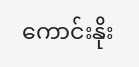ကောင်းနိုး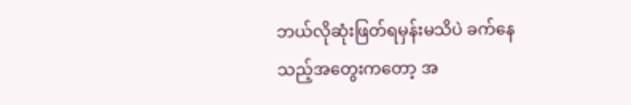ဘယ်လိုဆုံးဖြတ်ရမှန်းမသိပဲ ခက်နေသည့်အတွေးကတော့ အ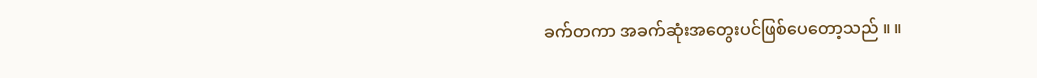ခက်တကာ အခက်ဆုံးအတွေးပင်ဖြစ်ပေတော့သည် ။ ။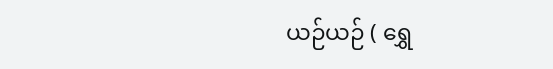ယဉ်ယဉ် ( ရွှေ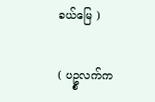ခယ်မြေ )

( ပဥ္စလက်က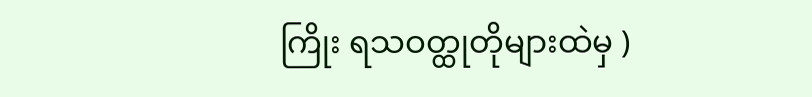ကြိုး ရသဝတ္ထုတိုများထဲမှ )